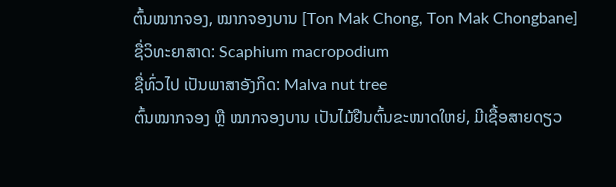ຕົ້ນໝາກຈອງ, ໝາກຈອງບານ [Ton Mak Chong, Ton Mak Chongbane]
ຊື່ວິທະຍາສາດ: Scaphium macropodium
ຊື່ທົ່ວໄປ ເປັນພາສາອັງກິດ: Malva nut tree
ຕົ້ນໝາກຈອງ ຫຼື ໝາກຈອງບານ ເປັນໄມ້ຢືນຕົ້ນຂະໜາດໃຫຍ່, ມີເຊື້ອສາຍດຽວ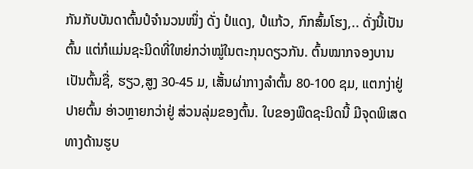ກັນກັບບັນດາຕົ້ນປໍຈຳນວນໜຶ່ງ ດັ່ງ ປໍແດງ, ປໍແກ້ວ, ກົກສົ້ມໂຮງ,.. ດັ່ງນີ້ເປັນຕົ້ນ ແຕ່ກໍແມ່ນຊະນິດທີ່ໃຫຍ່ກວ່າໝູ່ໃນຕະກຸນດຽວກັນ. ຕົ້ນໝາກຈອງບານເປັນຕົ້ນຊື່, ຮຽວ,ສູງ 30-45 ມ, ເສັ້ນຜ່າກາງລຳຕົ້ນ 80-100 ຊມ, ແຕກງ່າຢູ່ປາຍຕົ້ນ ອ່າວຫຼາຍກວ່າຢູ່ ສ່ວນລຸ່ມຂອງຕົ້ນ. ໃບຂອງພືດຊະນິດນີ້ ມີຈຸດພິເສດທາງດ້ານຮູບ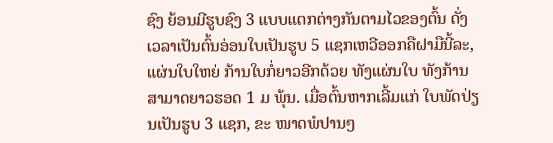ຊົງ ຍ້ອນມີຮູບຊົງ 3 ແບບແຕກຕ່າງກັນຕາມໄວຂອງຕົ້ນ ດັ່ງ ເວລາເປັນຕົ້ນອ່ອນໃບເປັນຮູບ 5 ແຊກເຫວີອອກຄືຝາມືນີ້ລະ, ແຜ່ນໃບໃຫຍ່ ກ້ານໃບກໍ່ຍາວອີກດ້ວຍ ທັງແຜ່ນໃບ ທັງກ້ານສາມາດຍາວຮອດ 1 ມ ພຸ້ນ. ເມື່ອຕົ້ນຫາກເລີ້ມແກ່ ໃບພັດປ່ຽນເປັນຮູບ 3 ແຊກ, ຂະ ໜາດພໍປານໆ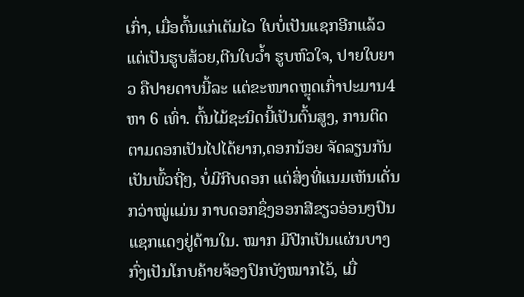ເກົ່າ, ເມື່ອຕົ້ນແກ່ເຕັມໄວ ໃບບໍ່ເປັນແຊກອີກແລ້ວ ແຕ່ເປັນຮູບສ້ວຍ,ຕີນໃບວ້ຳ ຮູບຫົວໃຈ, ປາຍໃບຍາວ ຄືປາຍດາບນີ້ລະ ແຕ່ຂະໜາດຫຼຸດເກົ່າປະມານ4 ຫາ 6 ເທົ່າ. ຕົ້ນໄມ້ຊະນິດນີ້ເປັນຕົ້ນສູງ, ການຕິດຕາມດອກເປັນໄປໄດ້ຍາກ,ດອກນ້ອຍ ຈັດລຽນກັນ ເປັນພົ້ວຖີ່ໆ, ບໍ່ມີກີບດອກ ແຕ່ສິ່ງທີ່ແນມເຫັນເດັ່ນກວ່າໝູ່ແມ່ນ ກາບດອກຊຶ່ງອອກສີຂຽວອ່ອນໆປົນແຊກແດງຢູ່ດ້ານໃນ. ໝາກ ມີປີກເປັນແຜ່ນບາງ ກົ່ງເປັນໂກບຄ້າຍຈ້ອງປົກບັງໝາກໄວ້, ເມື່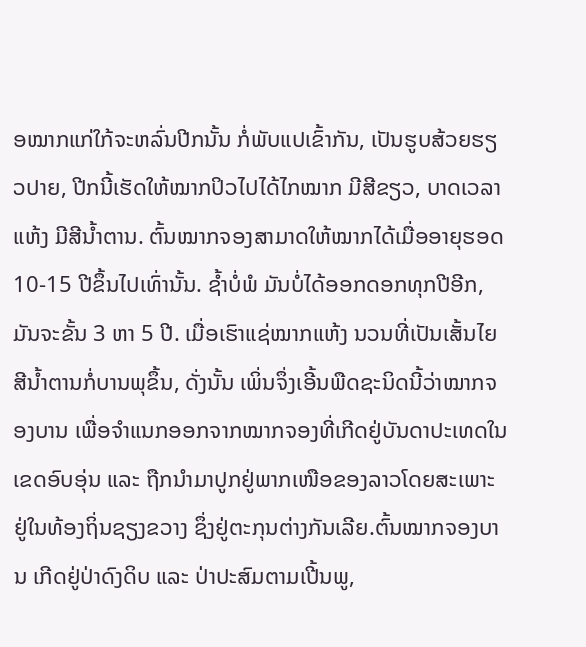ອໝາກແກ່ໃກ້ຈະຫລົ່ນປີກນັ້ນ ກໍ່ພັບແປເຂົ້າກັນ, ເປັນຮູບສ້ວຍຮຽວປາຍ, ປີກນີ້ເຮັດໃຫ້ໝາກປິວໄປໄດ້ໄກໝາກ ມີສີຂຽວ, ບາດເວລາແຫ້ງ ມີສີນ້ຳຕານ. ຕົ້ນໝາກຈອງສາມາດໃຫ້ໝາກໄດ້ເມື່ອອາຍຸຮອດ 10-15 ປີຂຶ້ນໄປເທົ່ານັ້ນ. ຊ້ຳບໍ່ພໍ ມັນບໍ່ໄດ້ອອກດອກທຸກປີອີກ, ມັນຈະຂັ້ນ 3 ຫາ 5 ປີ. ເມື່ອເຮົາແຊ່ໝາກແຫ້ງ ນວນທີ່ເປັນເສັ້ນໄຍສີນ້ຳຕານກໍ່ບານພຸຂຶ້ນ, ດັ່ງນັ້ນ ເພິ່ນຈຶ່ງເອີ້ນພືດຊະນິດນີ້ວ່າໝາກຈອງບານ ເພື່ອຈຳແນກອອກຈາກໝາກຈອງທີ່ເກີດຢູ່ບັນດາປະເທດໃນເຂດອົບອຸ່ນ ແລະ ຖືກນຳມາປູກຢູ່ພາກເໜືອຂອງລາວໂດຍສະເພາະຢູ່ໃນທ້ອງຖິ່ນຊຽງຂວາງ ຊຶ່ງຢູ່ຕະກຸນຕ່າງກັນເລີຍ.ຕົ້ນໝາກຈອງບານ ເກີດຢູ່ປ່າດົງດິບ ແລະ ປ່າປະສົມຕາມເປີ້ນພູ,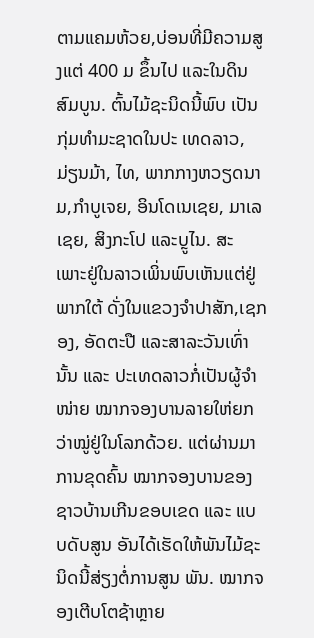ຕາມແຄມຫ້ວຍ,ບ່ອນທີ່ມີຄວາມສູງແຕ່ 400 ມ ຂຶ້ນໄປ ແລະໃນດິນສົມບູນ. ຕົ້ນໄມ້ຊະນິດນີ້ພົບ ເປັນກຸ່ມທຳມະຊາດໃນປະ ເທດລາວ, ມ່ຽນມ້າ, ໄທ, ພາກກາງຫວຽດນາມ,ກຳບູເຈຍ, ອິນໂດເນເຊຍ, ມາເລເຊຍ, ສິງກະໂປ ແລະບຼູໄນ. ສະ ເພາະຢູ່ໃນລາວເພິ່ນພົບເຫັນແຕ່ຢູ່ພາກໃຕ້ ດັ່ງໃນແຂວງຈຳປາສັກ,ເຊກອງ, ອັດຕະປື ແລະສາລະວັນເທົ່ານັ້ນ ແລະ ປະເທດລາວກໍ່ເປັນຜູ້ຈຳໜ່າຍ ໝາກຈອງບານລາຍໃຫ່ຍກວ່າໝູ່ຢູ່ໃນໂລກດ້ວຍ. ແຕ່ຜ່ານມາ ການຂຸດຄົ້ນ ໝາກຈອງບານຂອງຊາວບ້ານເກີນຂອບເຂດ ແລະ ແບບດັບສູນ ອັນໄດ້ເຮັດໃຫ້ພັນໄມ້ຊະນິດນີ້ສ່ຽງຕໍ່ການສູນ ພັນ. ໝາກຈອງເຕີບໂຕຊ້າຫຼາຍ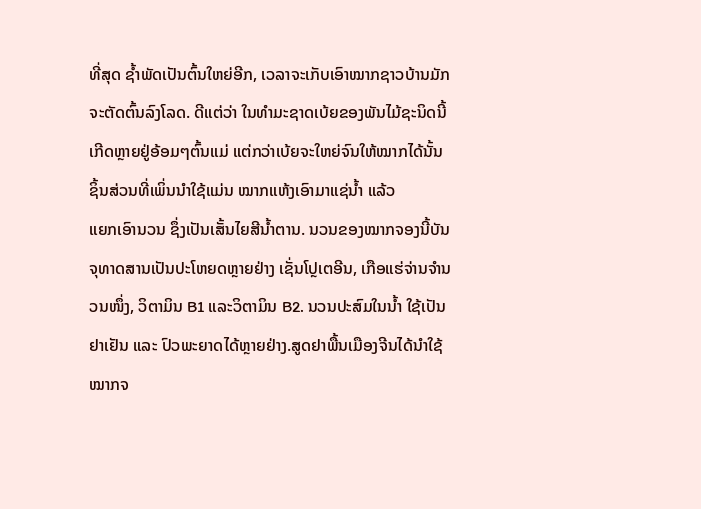ທີ່ສຸດ ຊ້ຳພັດເປັນຕົ້ນໃຫຍ່ອີກ, ເວລາຈະເກັບເອົາໝາກຊາວບ້ານມັກຈະຕັດຕົ້ນລົງໂລດ. ດີແຕ່ວ່າ ໃນທຳມະຊາດເບ້ຍຂອງພັນໄມ້ຊະນິດນີ້ເກີດຫຼາຍຢູ່ອ້ອມໆຕົ້ນແມ່ ແຕ່ກວ່າເບ້ຍຈະໃຫຍ່ຈົນໃຫ້ໝາກໄດ້ນັ້ນ ຊິ້ນສ່ວນທີ່ເພິ່ນນຳໃຊ້ແມ່ນ ໝາກແຫ້ງເອົາມາແຊ່ນ້ຳ ແລ້ວ
ແຍກເອົານວນ ຊຶ່ງເປັນເສັ້ນໄຍສີນ້ຳຕານ. ນວນຂອງໝາກຈອງນີ້ບັນຈຸທາດສານເປັນປະໂຫຍດຫຼາຍຢ່າງ ເຊັ່ນໂປຼເຕອີນ, ເກືອແຮ່ຈ່ານຈຳນວນໜຶ່ງ, ວິຕາມິນ B1 ແລະວິຕາມິນ B2. ນວນປະສົມໃນນ້ຳ ໃຊ້ເປັນຢາເຢັນ ແລະ ປົວພະຍາດໄດ້ຫຼາຍຢ່າງ.ສູດຢາພື້ນເມືອງຈີນໄດ້ນຳໃຊ້ໝາກຈ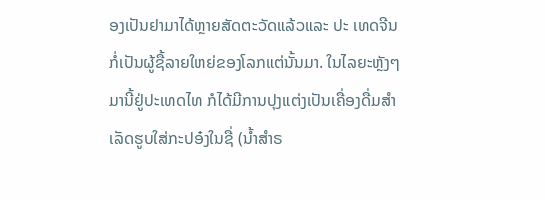ອງເປັນຢາມາໄດ້ຫຼາຍສັດຕະວັດແລ້ວແລະ ປະ ເທດຈີນ ກໍ່ເປັນຜູ້ຊື້ລາຍໃຫຍ່ຂອງໂລກແຕ່ນັ້ນມາ. ໃນໄລຍະຫຼັງໆມານີ້ຢູ່ປະເທດໄທ ກໍໄດ້ມີການປຸງແຕ່ງເປັນເຄື່ອງດື່ມສຳເລັດຮູບໃສ່ກະປອ໋ງໃນຊື່ (ນ້ຳສຳຣ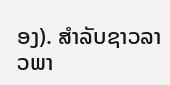ອງ). ສຳລັບຊາວລາວພາ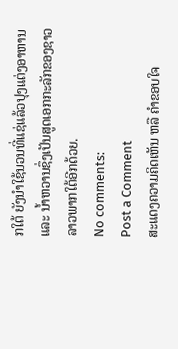ກໃຕ້ ຍັງນຳໃຊ້ນວນທີ່ແຊ່ແລ້ວປຸງແຕ່ງອາຫານແລະ ນ້ຳຫວານຊຶ່ງເປັນສູດເອກກະລັກຂອງຊາວລາວພາກໃຕ້ອີກດ້ວຍ.
No comments:
Post a Comment
ສະແດງຄວາມຄິດເຫັນ ຫລື ຄຳຂອບໃຈ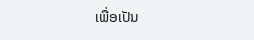ເພື່ອເປັນ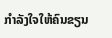ກຳລັງໃຈໃຫ້ຄົນຂຽນ